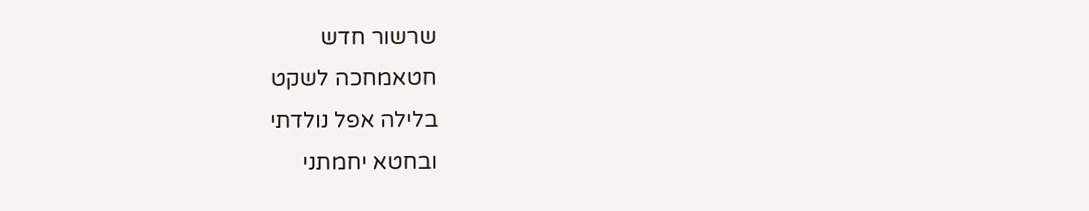שרשור חדש
חטאמחכה לשקט
בלילה אפל נולדתי
ובחטא יחמתני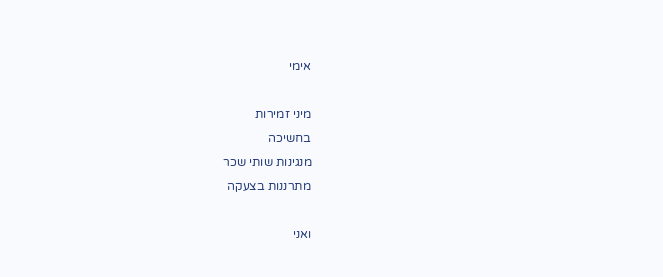אימי

מיני זמירות
בחשיכה
מנגינות שותי שכר
מתרננות בצעקה

ואני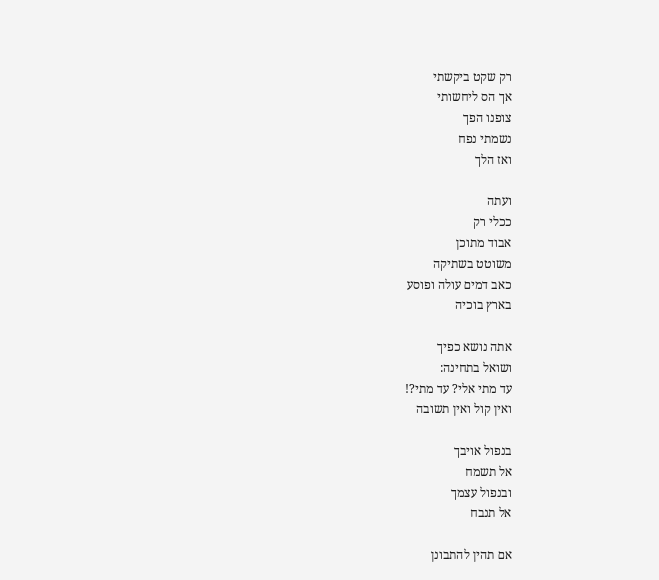רק שקט ביקשתי
אך הס ליחשותי
צופנו הפך
נשמתי נפח
ואז הלך

ועתה
ככלי רק
אבוד מתוכן
משוטט בשתיקה
כאב דמים עולה ופוסע
בארץ בוכיה

אתה נושא כפיך
ושואל בתחינה:
עד מתי אלי? עד מתי?!
ואין קול ואין תשובה

בנפול אויבך
אל תשמח
ובנפול עצמך
אל תנבח

אם תהין להתבונן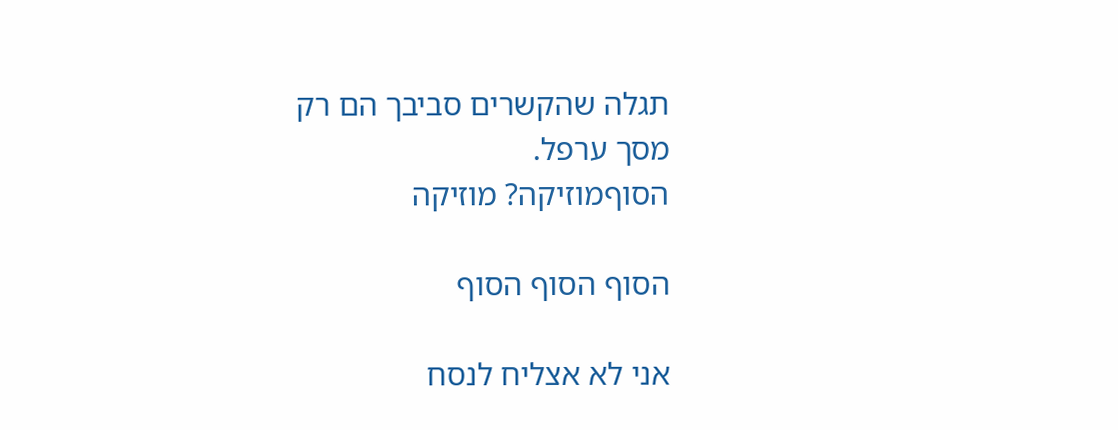תגלה שהקשרים סביבך הם רק
מסך ערפל.
הסוףמוזיקה? מוזיקה

הסוף הסוף הסוף

אני לא אצליח לנסח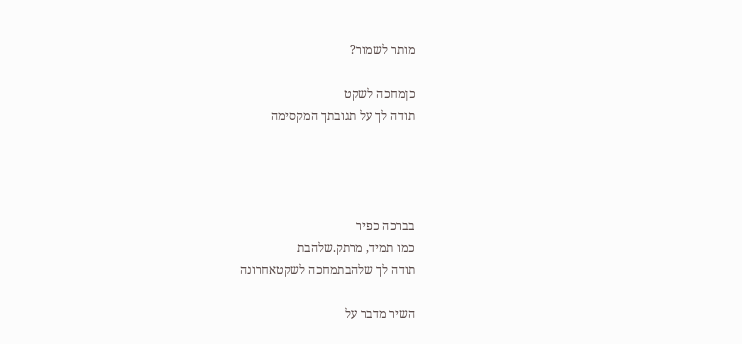מותר לשמור?

כןמחכה לשקט
תודה לך על תגובתך המקסימה




בברכה כפיר
כמו תמיד, מרתק.שלהבת
תודה לך שלהבתמחכה לשקטאחרונה

השיר מדבר על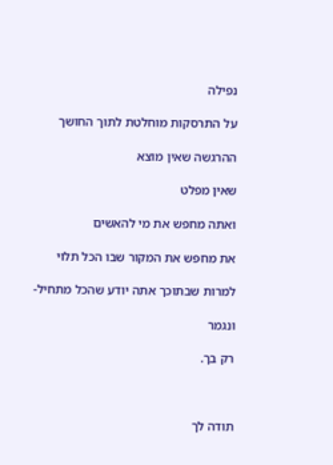נפילה

על התרסקות מוחלטת לתוך החושך

ההרגשה שאין מוצא

שאין מפלט

ואתה מחפש את מי להאשים

את מחפש את המקור שבו הכל תלוי

למרות שבתוכך אתה יודע שהכל מתחיל-

ונגמר

רק בך.



תודה לך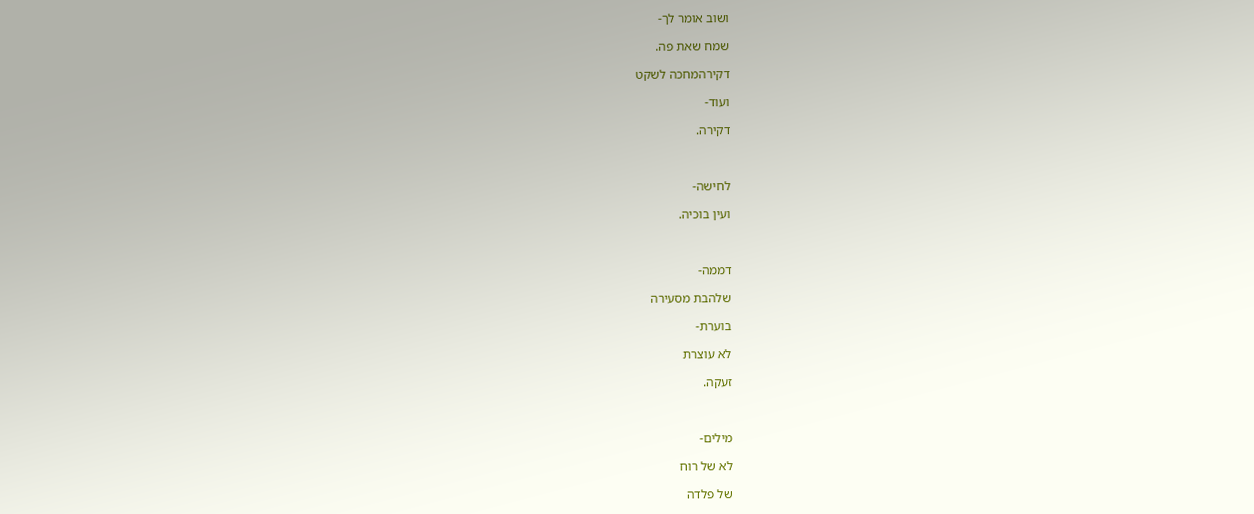ושוב אומר לך-

שמח שאת פה.

דקירהמחכה לשקט

ועוד-

דקירה.



לחישה-

ועין בוכיה.



דממה-

שלהבת מסעירה

בוערת-

לא עוצרת

זעקה.



מילים-

לא של רוח

של פלדה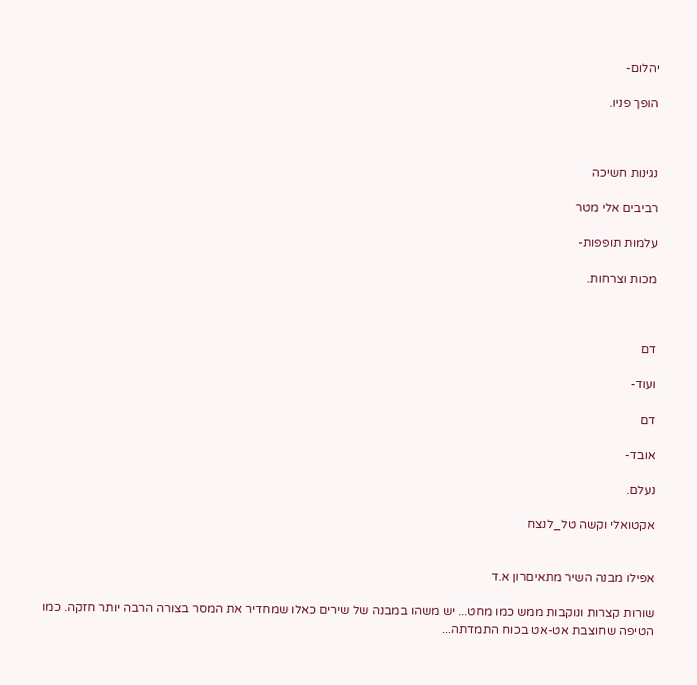יהלום-

הופך פניו.



נגינות חשיכה

רביבים אלי מטר

עלמות תופפות-

מכות וצרחות.



דם

ועוד-

דם

אובד-

נעלם.

אקטואלי וקשה טל_לנצח


אפילו מבנה השיר מתאיםרון א.ד

שורות קצרות ונוקבות ממש כמו מחט... יש משהו במבנה של שירים כאלו שמחדיר את המסר בצורה הרבה יותר חזקה. כמו הטיפה שחוצבת אט-אט בכוח התמדתה...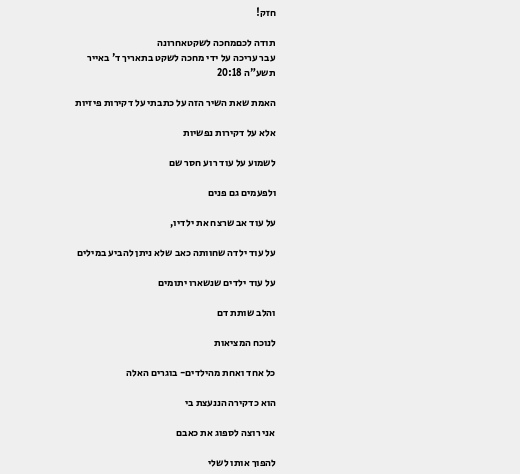חזק!

תודה לכםמחכה לשקטאחרונה
עבר עריכה על ידי מחכה לשקט בתאריך ד' באייר תשע"ה 20:18

האמת שאת השיר הזה על כתבתי על דקירות פיזיות

אלא על דקירות נפשיות

לשמוע על עוד רוע חסר שם

ולפעמים גם פנים

על עוד אב שרצח את ילדיו,

על עוד ילדה שחוותה כאב שלא ניתן להביע במילים

על עוד ילדים שנשארו יתומים

והלב שותת דם

לנוכח המציאות

כל אחד ואחת מהילדים- בוגרים האלה

הוא כדקירה הננעצת בי

אני רוצה לספוג את כאבם

להפוך אותו לשלי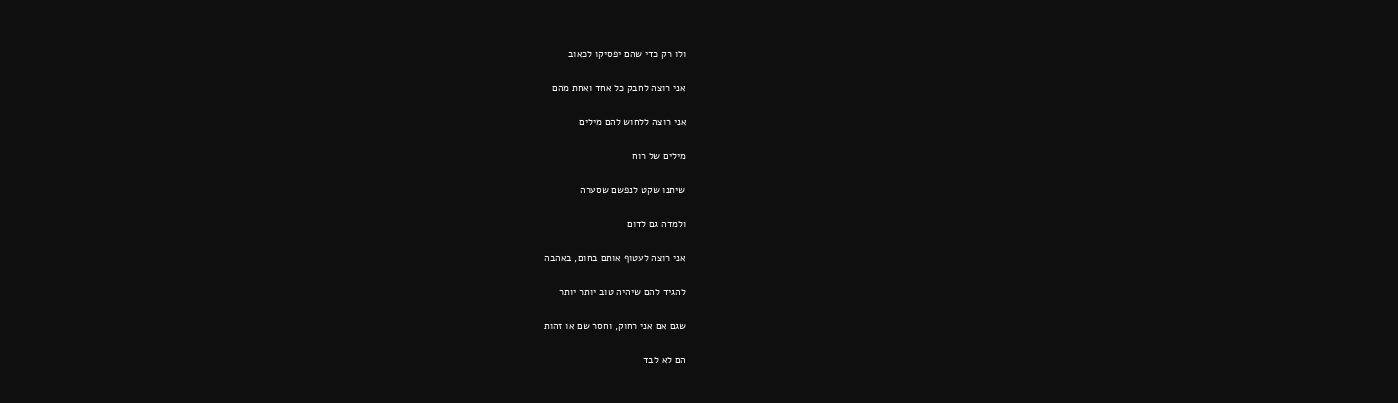ולו רק כדי שהם יפסיקו לכאוב

אני רוצה לחבק כל אחד ואחת מהם

אני רוצה ללחוש להם מילים

מילים של רוח

שיתנו שקט לנפשם שסערה

ולמדה גם לדום

אני רוצה לעטוף אותם בחום, באהבה

להגיד להם שיהיה טוב יותר יותר

שגם אם אני רחוק, וחסר שם או זהות

הם לא לבד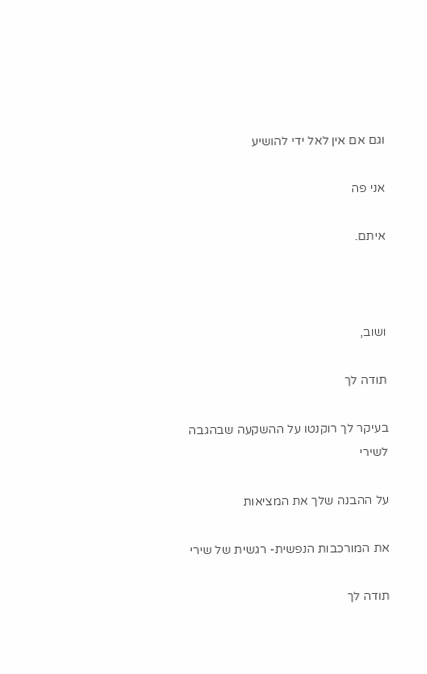וגם אם אין לאל ידי להושיע

אני פה

איתם.



ושוב,

תודה לך

בעיקר לך רוקנטו על ההשקעה שבהגבה לשירי

על ההבנה שלך את המציאות

את המורכבות הנפשית- רגשית של שירי

תודה לך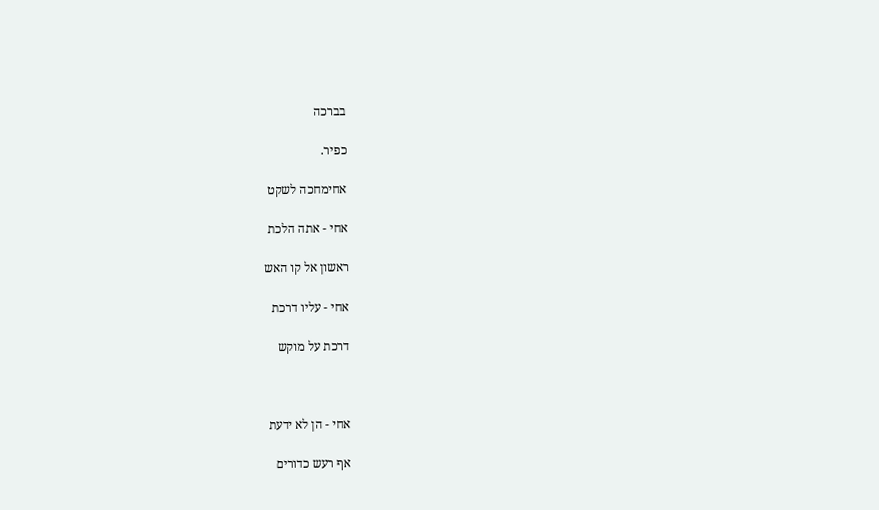בברכה

כפיר.

אחימחכה לשקט

אחי - אתה הלכת

ראשון אל קו האש

אחי - עליו דרכת

דרכת על מוקש



אחי - הן לא ידעת

אף רעש כדורים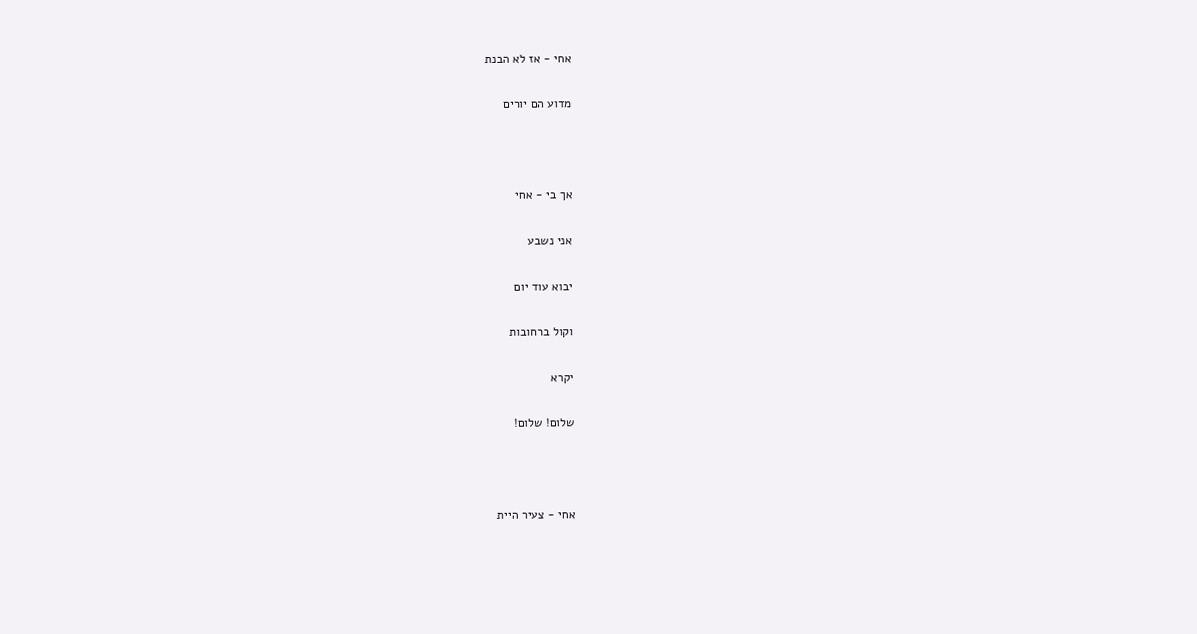אחי - אז לא הבנת

מדוע הם יורים



אך בי - אחי

אני נשבע

יבוא עוד יום

וקול ברחובות

יקרא

שלום! שלום!



אחי - צעיר היית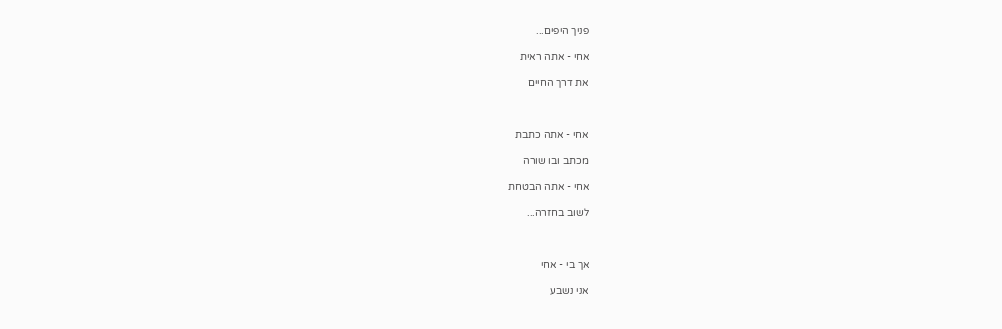פניך היפים...

אחי - אתה ראית

את דרך החיים



אחי - אתה כתבת

מכתב ובו שורה

אחי - אתה הבטחת

לשוב בחזרה...



אך בי - אחי

אני נשבע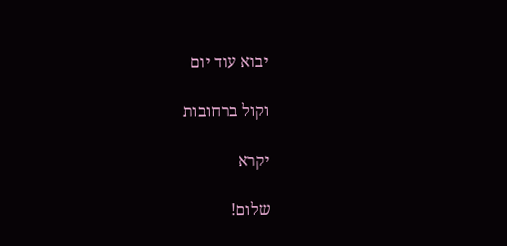יבוא עוד יום

וקול ברחובות

יקרא

שלום!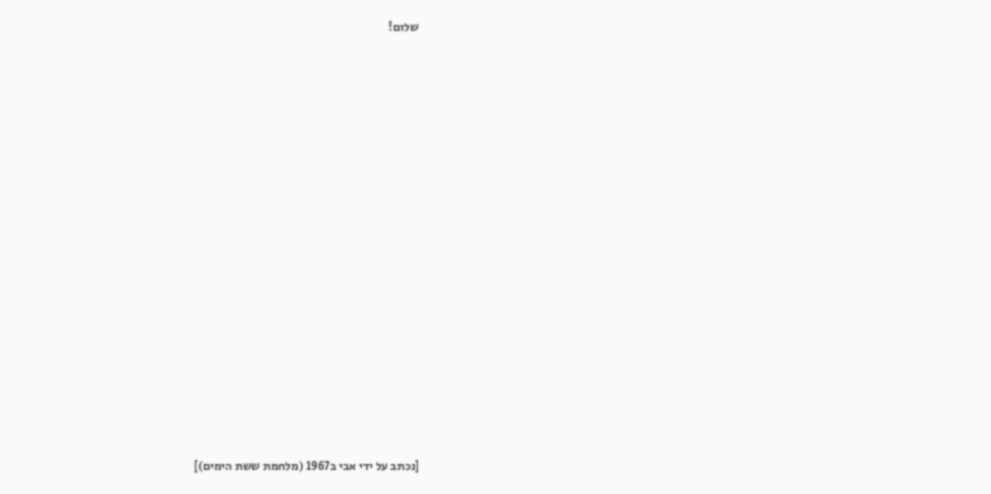שלום!

















[נכתב על ידי אבי ב1967 (מלחמת ששת הימים)]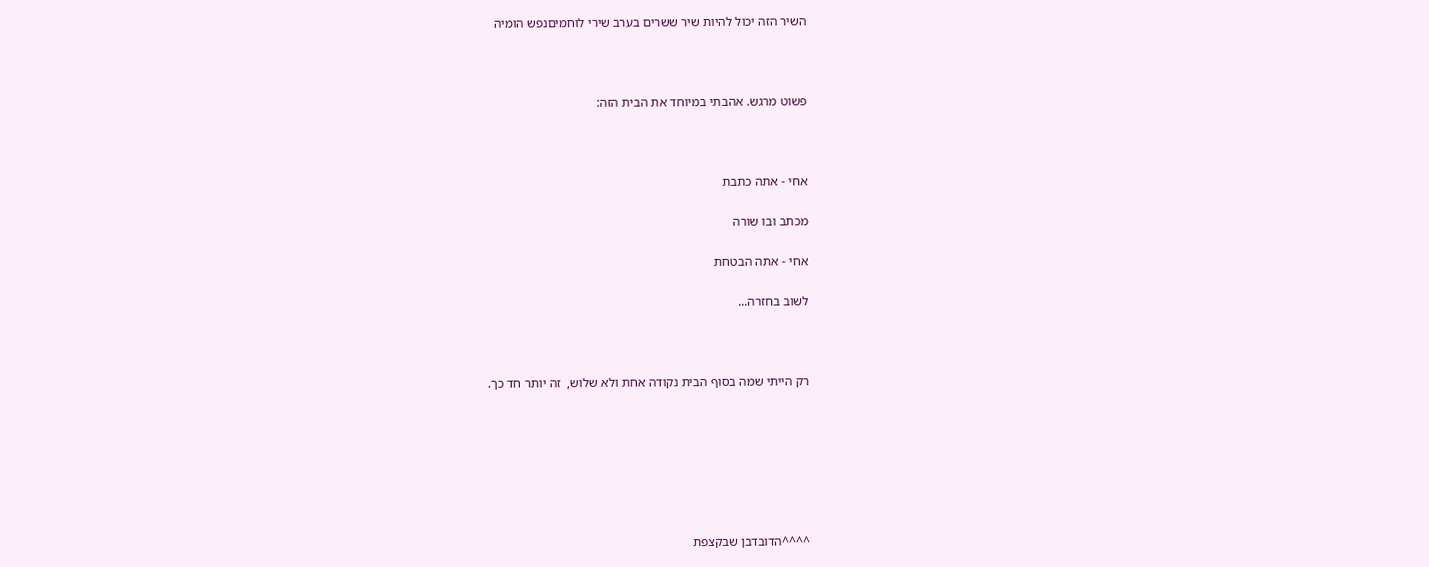השיר הזה יכול להיות שיר ששרים בערב שירי לוחמיםנפש הומיה



פשוט מרגש. אהבתי במיוחד את הבית הזה:



אחי - אתה כתבת

מכתב ובו שורה

אחי - אתה הבטחת

לשוב בחזרה...



רק הייתי שמה בסוף הבית נקודה אחת ולא שלוש,  זה יותר חד כך.







^^^^הדובדבן שבקצפת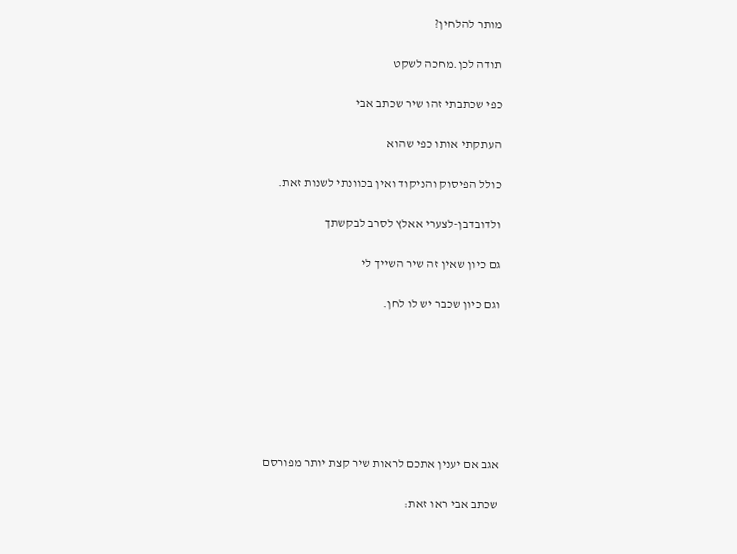מותר להלחין?

תודה לכן.מחכה לשקט

כפי שכתבתי זהו שיר שכתב אבי

העתקתי אותו כפי שהוא

כולל הפיסוק והניקוד ואין בכוונתי לשנות זאת.

ולדובדבן-לצערי אאלץ לסרב לבקשתך

גם כיון שאין זה שיר השייך לי

וגם כיון שכבר יש לו לחן.







אגב אם יענין אתכם לראות שיר קצת יותר מפורסם

שכתב אבי ראו זאת: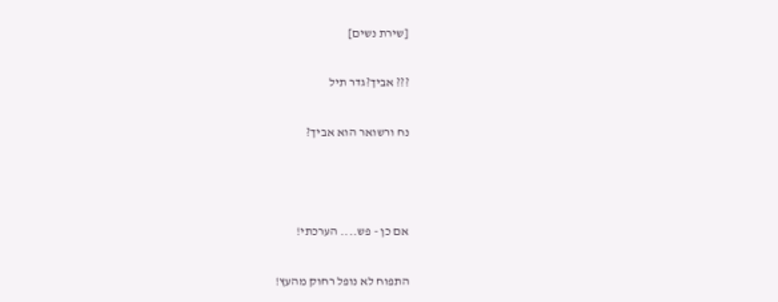[שירת נשים]

??? אביך?גדר תיל

נח ורשואר הוא אביך?



אם כן - פש.... הערכתי!

התפוח לא נופל רחוק מהעץ!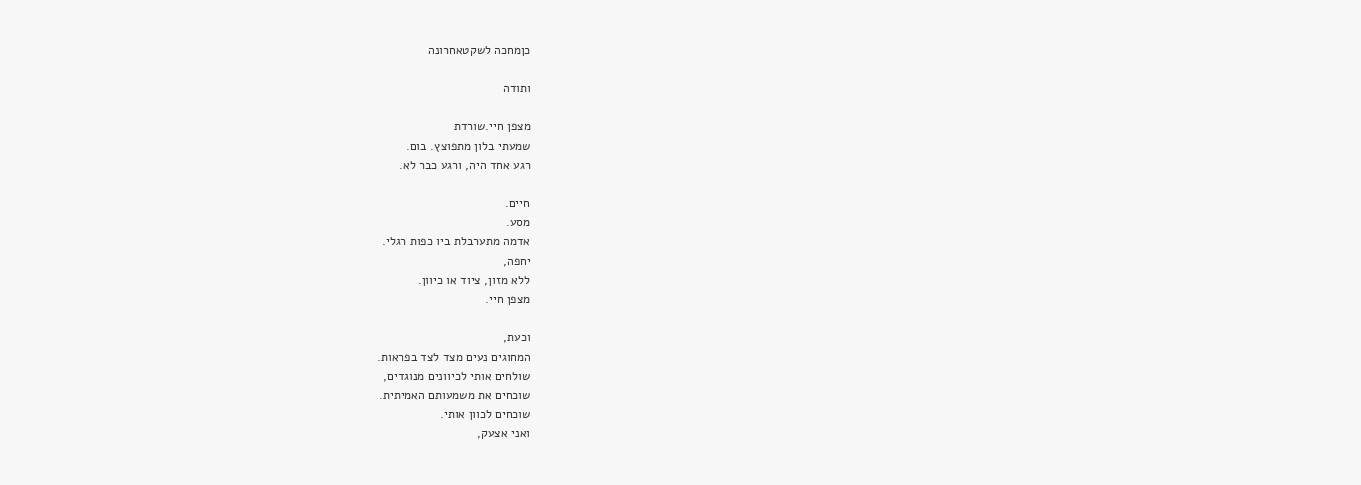כןמחכה לשקטאחרונה

ותודה

מצפן חיי.שורדת
שמעתי בלון מתפוצץ. בום.
רגע אחד היה, ורגע כבר לא.

חיים.
מסע.
אדמה מתערבלת ביו כפות רגלי.
יחפה,
ללא מזון, ציוד או כיוון.
מצפן חיי.

וכעת,
המחוגים נעים מצד לצד בפראות.
שולחים אותי לכיוונים מנוגדים,
שוכחים את משמעותם האמיתית.
שוכחים לכוון אותי.
ואני אצעק,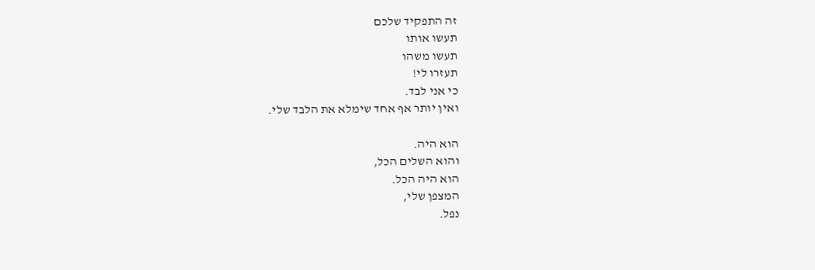זה התפקיד שלכם
תעשו אותו
תעשו משהו
תעזרו לי!
כי אני לבד.
ואין יותר אף אחד שימלא את הלבד שלי.

הוא היה.
והוא השלים הכל,
הוא היה הכל.
המצפן שלי,
נפל.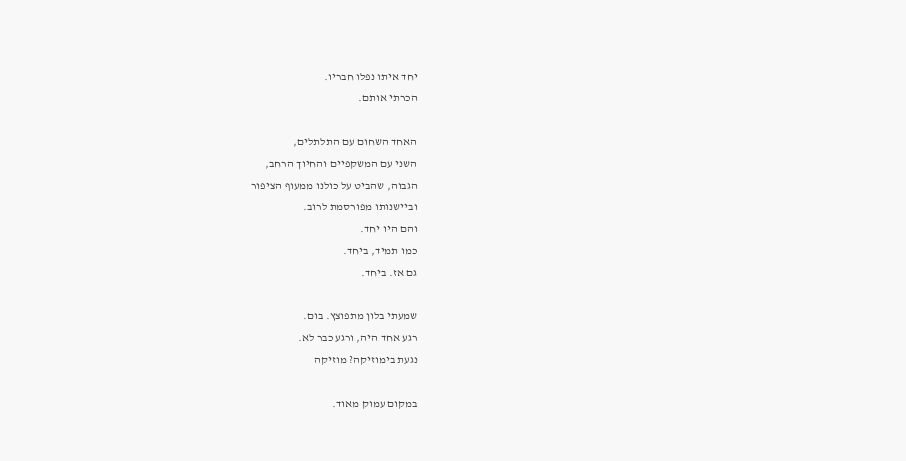יחד איתו נפלו חבריו.
הכרתי אותם.

האחד השחום עם התלתלים,
השני עם המשקפיים והחיוך הרחב,
הגבוה, שהביט על כולנו ממעוף הציפור
וביישנותו מפורסמת לרוב.
והם היו יחד.
כמו תמיד, ביחד.
גם אז. ביחד.

שמעתי בלון מתפוצץ. בום.
רגע אחד היה, ורגע כבר לא.
נגעת בימוזיקה? מוזיקה

במקום עמוק מאוד.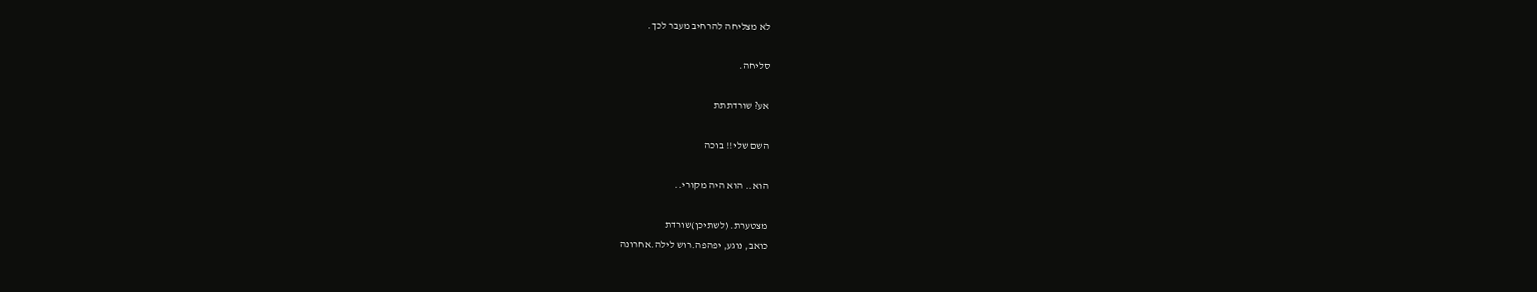לא מצליחה להרחיב מעבר לכך.

סליחה.

אע? שורדתתת

השם שלי!! בוכה

הוא.. הוא היה מקורי..

מצטערת. (לשתיכן)שורדת
כואב, נוגע, יפהפה.רוש לילה.אחרונה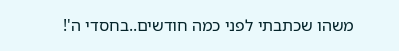משהו שכתבתי לפני כמה חודשים..בחסדי ה'!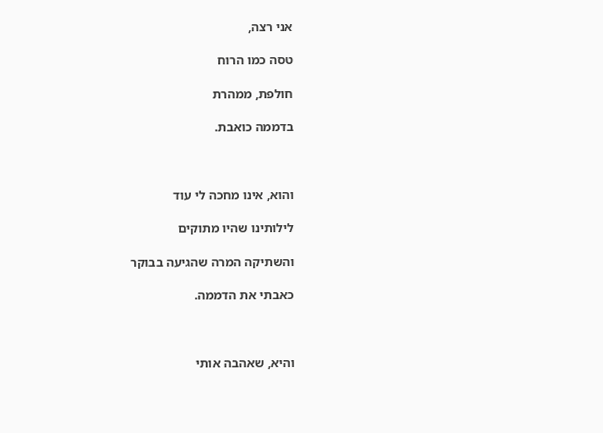אני רצה,

טסה כמו הרוח

חולפת, ממהרת

בדממה כואבת.



והוא, אינו מחכה לי עוד

לילותינו שהיו מתוקים

והשתיקה המרה שהגיעה בבוקר

כאבתי את הדממה.



והיא, שאהבה אותי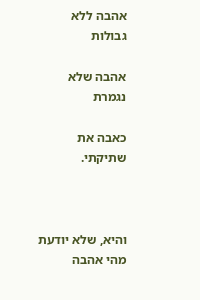אהבה ללא גבולות

אהבה שלא נגמרת

כאבה את שתיקתי.



והיא, שלא יודעת מהי אהבה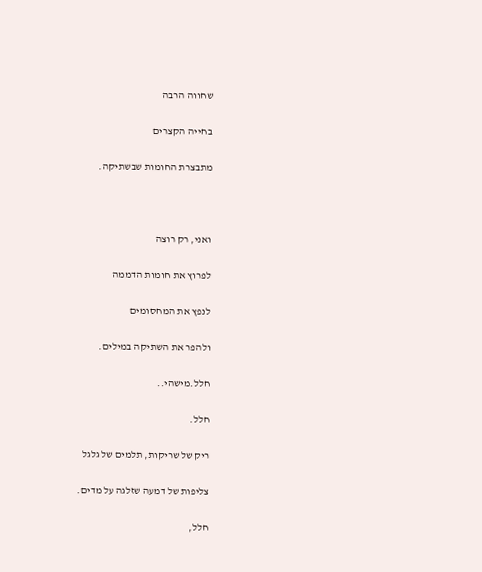שחווה הרבה

בחייה הקצרים

מתבצרת החומות שבשתיקה.



ואני, רק רוצה

לפרוץ את חומות הדממה

לנפץ את המחסומים

ולהפר את השתיקה במילים.

חלל.מישהי..

חלל.

ריק של שריקות, תלמים של גלגל

צליפות של דמעה שזלגה על מדים.

חלל,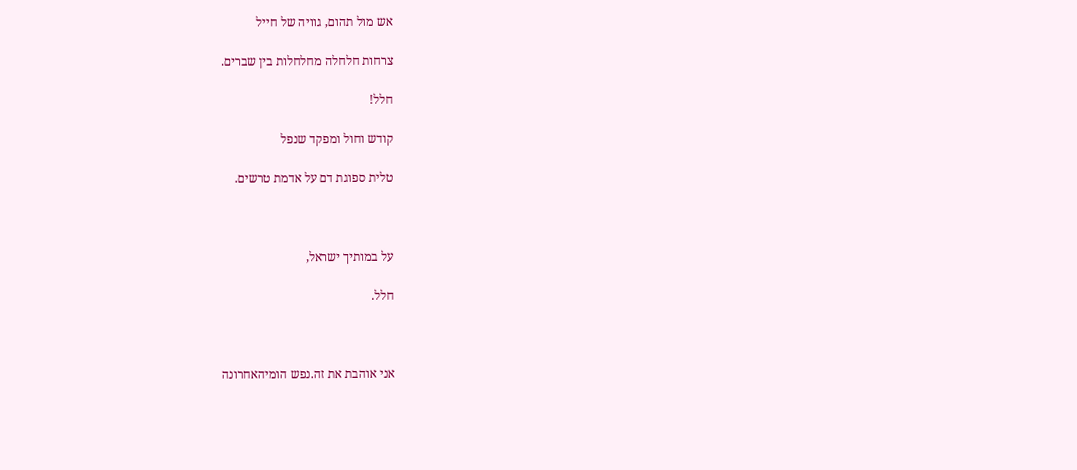אש מול תהום, גוויה של חייל

צרחות חלחלה מחלחלות בין שברים.

חלל!

קודש וחול ומפקד שנפל

טלית ספוגת דם על אדמת טרשים.



על במותיך ישראל,

חלל.



אני אוהבת את זה.נפש הומיהאחרונה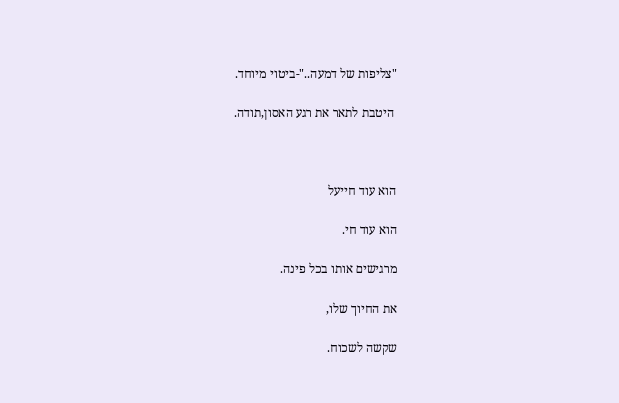"צליפות של דמעה.."-ביטוי מיוחד.

 היטבת לתאר את רגע האסון,תודה.



הוא עוד חייעל

הוא עוד חי.

מרגישים אותו בכל פינה.

את החיוך שלו,

שקשה לשכוח.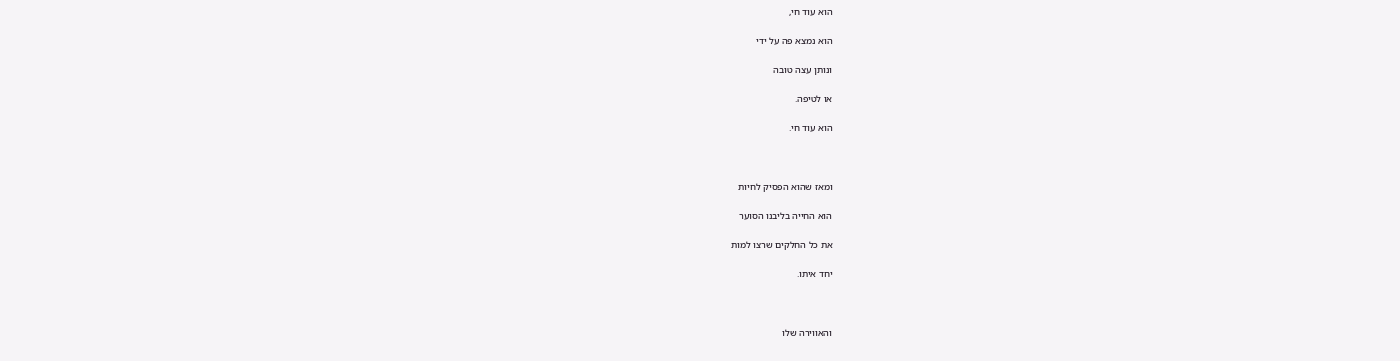הוא עוד חי,

הוא נמצא פה על ידי

ונותן עצה טובה

או לטיפה.

הוא עוד חי.



ומאז שהוא הפסיק לחיות

הוא החייה בליבנו הסוער

את כל החלקים שרצו למות

יחד איתו.



והאווירה שלו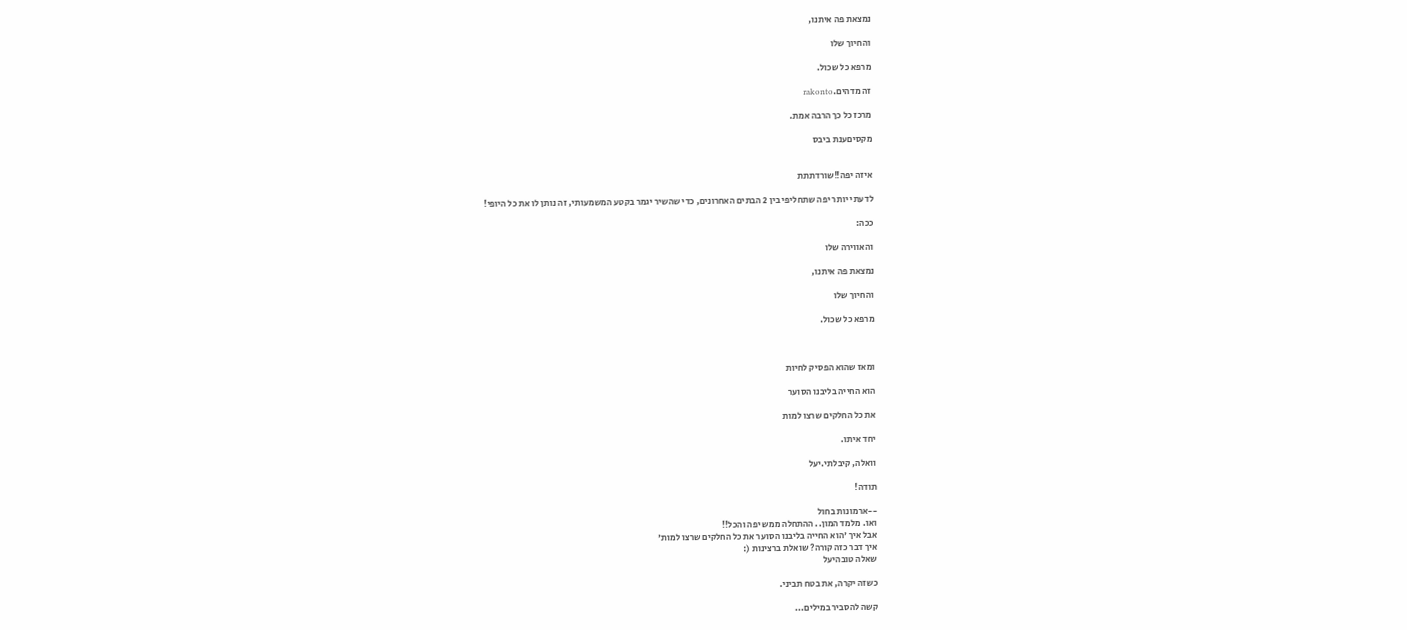נמצאת פה איתנו,

והחיוך שלו

מרפא כל שכול.

זה מדהים.rakonto

מרכז כל כך הרבה אמת.

מקסיםענת ביבס


איזה יפה!!שורדתתת

לדעתי יותר יפה שתחליפי בין 2 הבתים האחרונים, כדי שהשיר יגמר בקטע המשמעותי, זה נותן לו את כל היופי!

ככה:

והאווירה שלו

נמצאת פה איתנו,

והחיוך שלו

מרפא כל שכול.



ומאז שהוא הפסיק לחיות

הוא החייה בליבנו הסוער

את כל החלקים שרצו למות

יחד איתו.

וואלה, קיבלתי.יעל

תודה!

--ארמונות בחול
ואו. מלמד המון.. ההתחלה ממש יפה והכל!!
אבל איך 'הוא החייה בליבנו הסוער את כל החלקים שרצו למות'
איך דבר כזה קורה? שואלת ברצינות (:
שאלה טובהיעל

כשזה יקרה, את בטח תביני.

קשה להסביר במילים...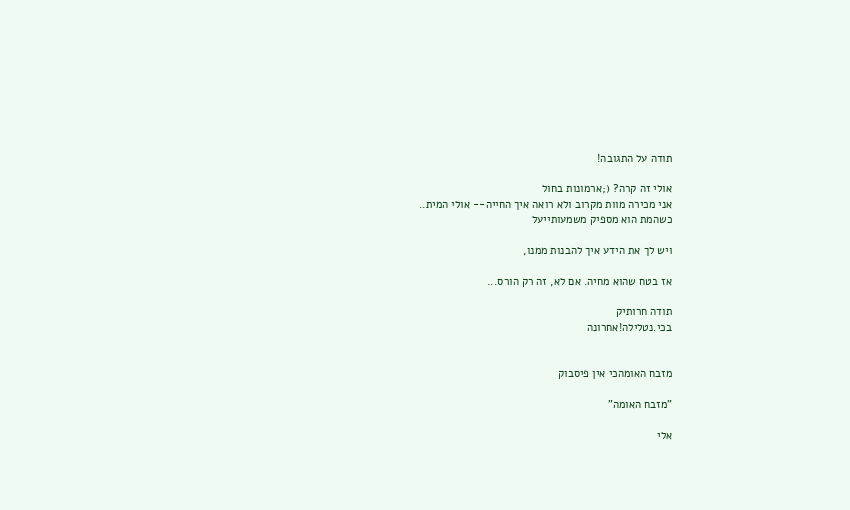תודה על התגובה!

אולי זה קרה? (;ארמונות בחול
אני מכירה מוות מקרוב ולא רואה איך החייה-- אולי המית..
כשהמת הוא מספיק משמעותייעל

ויש לך את הידע איך להבנות ממנו,

אז בטח שהוא מחיה. אם לא, זה רק הורס...

תודה חרותיק
בכי.נטלילה!אחרונה


מזבח האומהכי אין פיסבוק

"מזבח האומה"

אלי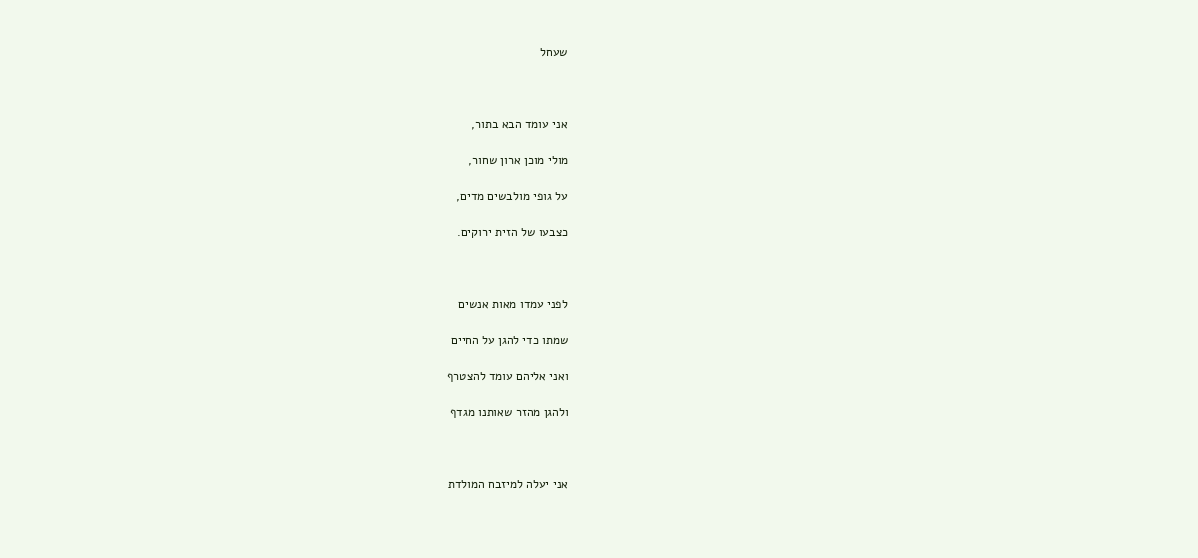שעחל



אני עומד הבא בתור,

מולי מוכן ארון שחור,

על גופי מולבשים מדים,

כצבעו של הזית ירוקים.



לפני עמדו מאות אנשים

שמתו כדי להגן על החיים

ואני אליהם עומד להצטרף

ולהגן מהזר שאותנו מגדף



אני יעלה למיזבח המולדת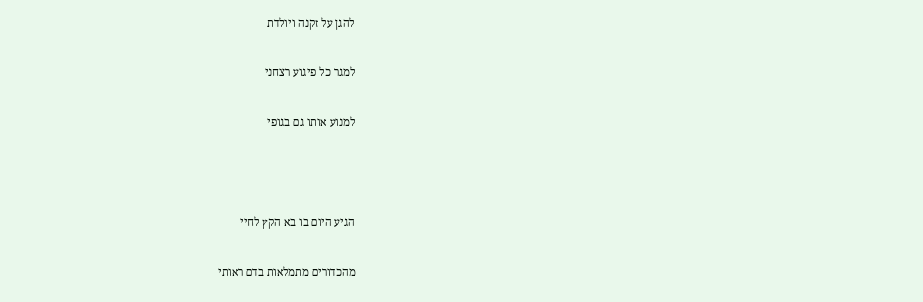להגן על זקנה ויולדת

למגר כל פיגוע רצחני

למנוע אותו גם בגופי



הגיע היום בו בא הקץ לחיי

מהכדורים מתמלאות בדם ראותי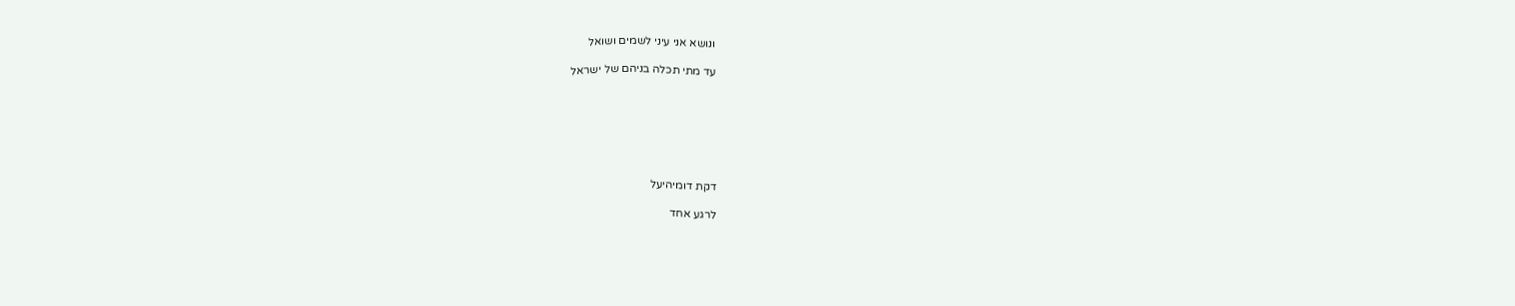ונושא אני עיני לשמים ושואל

עד מתי תכלה בניהם של ישראל







דקת דומיהיעל

לרגע אחד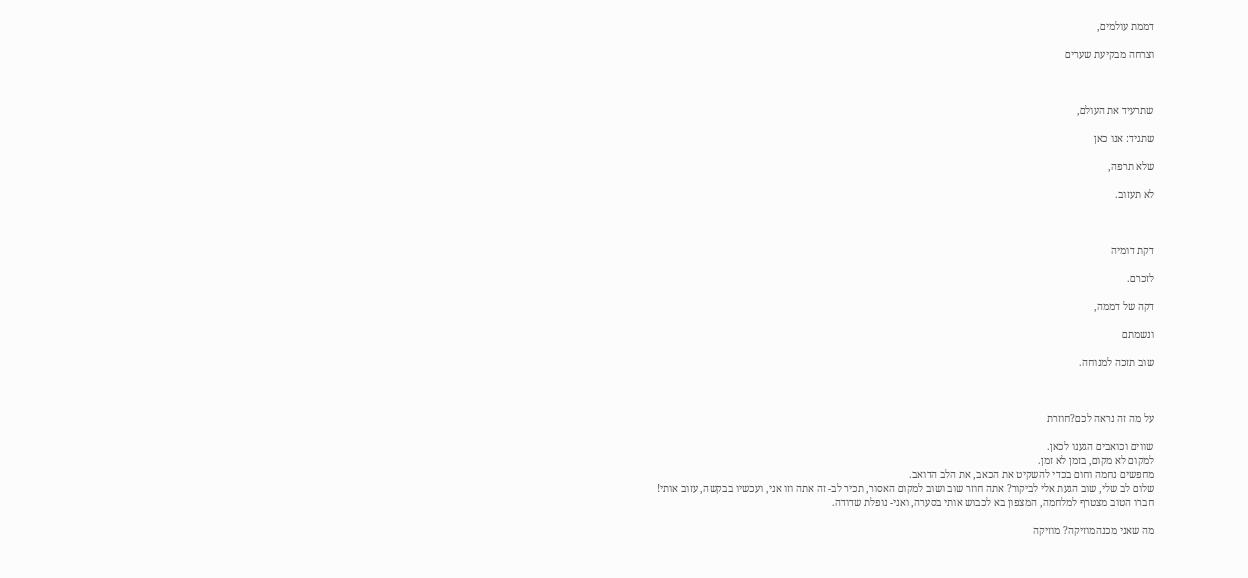דממת עולמים,

וצרחה מבקיעת שערים



שתרעיד את העולם,

שתגיד: אנו כאן

שלא תרפה,

לא תעזוב.



דקת דומיה

לזכרם.

דקה של דממה,

ונשמתם

שוב תזכה למנוחה.



על מה זה נראה לכם?חוזרת

שווים וכואבים הגענו לכאן.
למקום לא מקום, בזמן לא זמן.
מחפשים נחמה וחום בכדי להשקיט את הכאב, את הלב הדואב.
שלום לב שלי, שוב הגעת אלי לביקור? אתה חוזר שוב ושוב למקום האסור, תכיר לב- זה אתה וזו אני, ועכשיו בבקשה, עזוב אותי!
חברו הטוב מצטרף למלחמה, המצפון בא לכבוש אותי בסערה, ואני- נופלת שדודה.

מה שאני מכנהמוזיקה? מוזיקה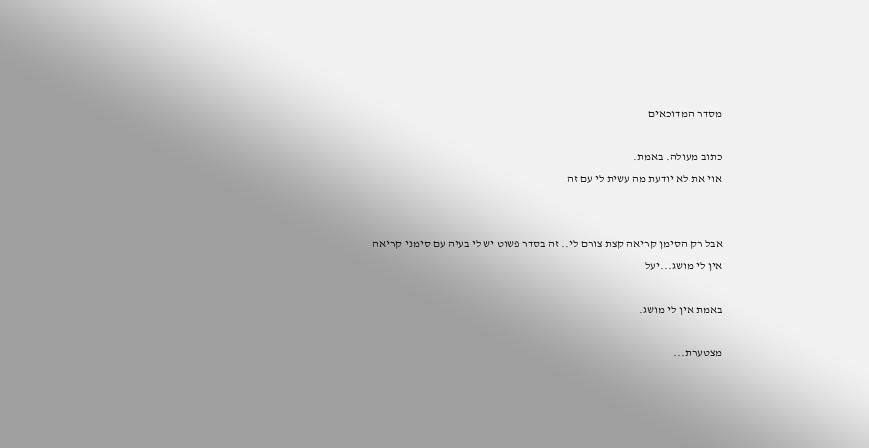מסדר המדוכאים

כתוב מעולה. באמת.
אוי את לא יודעת מה עשית לי עם זה


אבל רק הסימן קריאה קצת צורם לי.. זה בסדר פשוט יש לי בעיה עם סימני קריאה
אין לי מושג...יעל

באמת אין לי מושג.

מצטערת...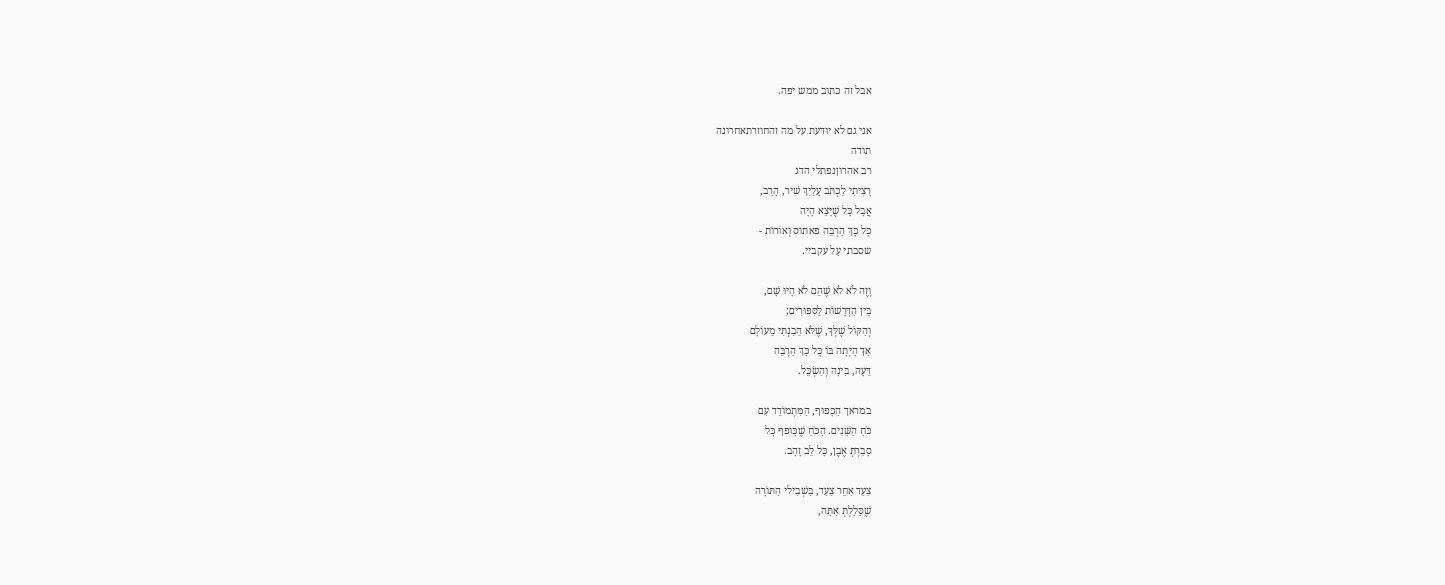אבל זה כתוב ממש יפה.

אני גם לא יודעת על מה זהחוזרתאחרונה
תודה
רב אהרוןנפתלי הדג
רָצִיתִי לִכְתֹּב עָלַיִךְ שִׁיר, הָרַב,
אֲבָל כָּל שֶׁיָּצָא הָיָה
כָּל כָּךְ הַרְבֵּה פאתוס וְאוֹרוֹת -
שסבתי עַל עקביי.

וְזֶה לֹא לֹא שֶׁהֵם לֹא הָיוּ שָׁם,
בֵּין הַדְּרָשׁוֹת לַסִּפּוּרִים;
וְהַקּוֹל שֶׁלְּךָ, שֶׁלֹּא הֵבַנְתִּי מֵעוֹלָם
אַךְ הָיְתָה בּוֹ כָּל כָּךְ הַרְבֵּה
דֵּעָה, בִּינָה וְהַשְׂכֵּל.

במראך הַכָּפוּף, הַמִּתְמוֹדֵד עִם
כֹּחַ הַשָּׁנִים. הַכֹּחַ שֶׁכָּופף כָּל
סָבַרְתְּ אֶבֶן, כָּל לֵב זָהָב.

צַעַד אַחֵר צַעַד, בִּשְׁבִילי הַתּוֹרָה
שֶׁסָּלַלְתְּ אַתָּה,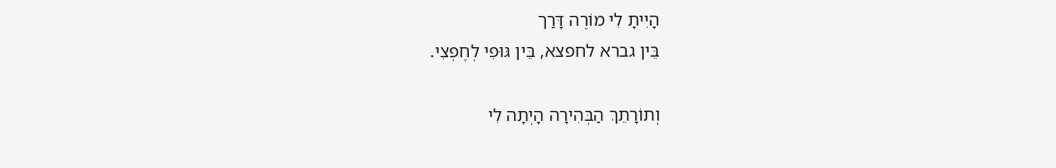הָיִיתָ לִי מוֹרֶה דָּרַך
בֵּין גברא לחפצא, בֵּין גּוּפִי לְחֶפְצִי.

וְתוֹרָתֵךְ הַבְּהִירָה הָיְתָה לִי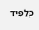כְּלַפִּיד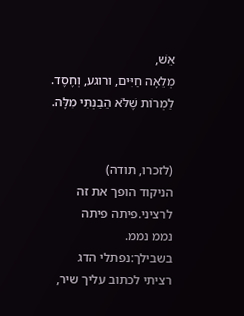אֵשׁ,
מְלֵאָה חַיִּים, ורוגע, וְחֶסֶד.
לַמְרוֹת שֶׁלֹּא הֵבַנְתִּי מִלָּה.


(לזכרו, תודה)
הניקוד הופך את זה לרציני.פיתה פיתה
נממ נממ.
בשבילך:נפתלי הדג
רציתי לכתוב עליך שיר,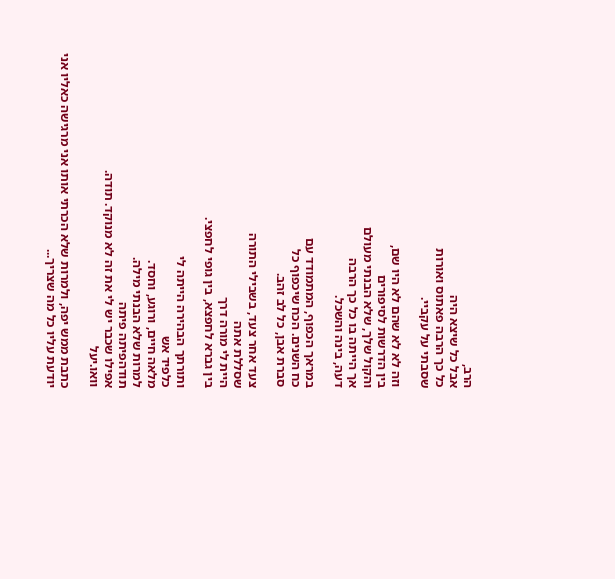הרב,
אבל כל שיצא היה
כל כך הרבה פאתוס ואורות
שסבתי על עקביי.

וזה לא לא שהם לא היו שם,
בין הדרשות לסיפורים
והקול שלך, שלא הבנתי מעולם
אך הייתה בו כל כך הרבה
דעה, בינה והשכל.

במראך הכפוף, המתמודד עם
כח השנים. הכח שיכפוף כל
סברת אבן, כל לב זהב.

צעד אחר צעד, בשבילי התורה
שסללת אתה
היית לי מורה דרך
בין גברא לחפצא, בין גופי לחפצי.

ותורתך הבהירה הייתה לי
כלפיד אש
מלאה חיים, ורוגע, וחסד.
למרות שלא הבנתי מילה.
תודהפיתה פיתה
אפילו שכבר יש לי את זה לא מנוקד. תודה.
וואו.יעל

כתבת ממש יפה, ולמרות שלא הכרתי אותו אני מרגישה כאליו אני יודעת עליו כל מה שצריך...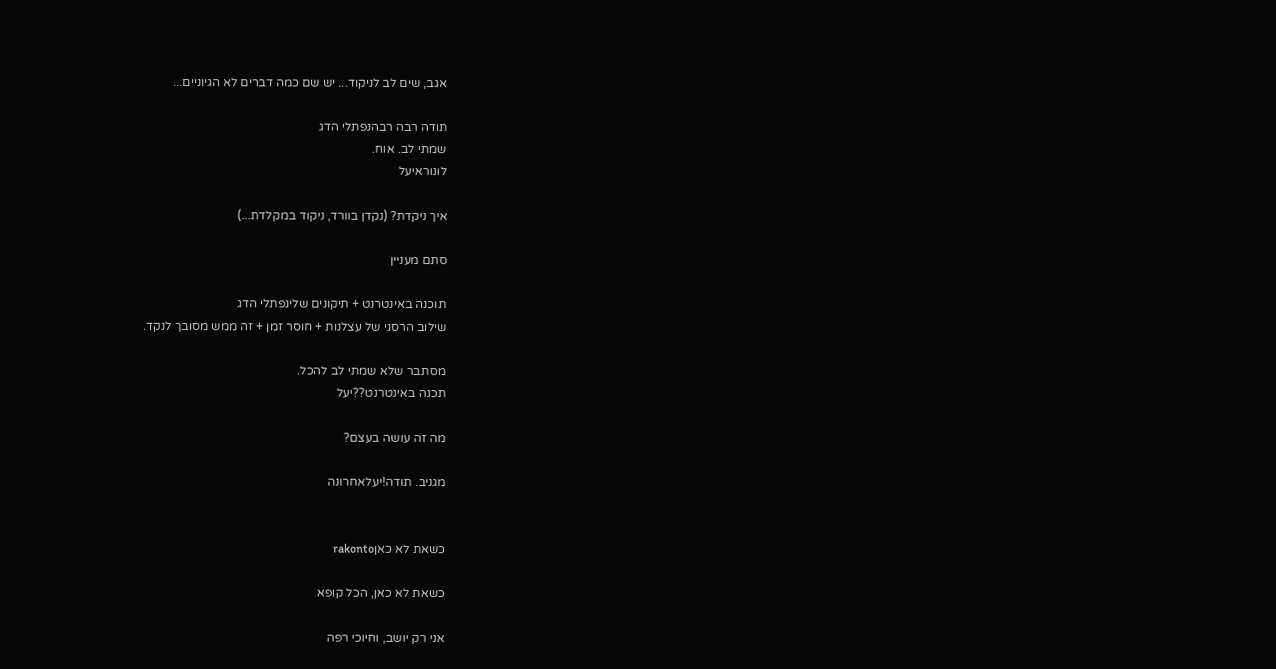אגב, שים לב לניקוד... יש שם כמה דברים לא הגיוניים...

תודה רבה רבהנפתלי הדג
שמתי לב. אוח.
לונוראיעל

איך ניקדת? (נקדן בוורד, ניקוד במקלדת...)

סתם מעניין

תוכנה באינטרנט + תיקונים שלינפתלי הדג
שילוב הרסני של עצלנות + חוסר זמן + זה ממש מסובך לנקד.

מסתבר שלא שמתי לב להכל.
תכנה באינטרנט??יעל

מה זה עושה בעצם?

מגניב. תודה!יעלאחרונה


כשאת לא כאןrakonto

כשאת לא כאן, הכל קופא

אני רק יושב, וחיוכי רפה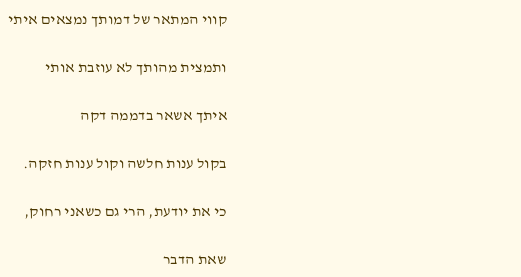קווי המתאר של דמותך נמצאים איתי

ותמצית מהותך לא עוזבת אותי

איתך אשאר בדממה דקה

בקול ענות חלשה וקול ענות חזקה.

כי את יודעת, הרי גם כשאני רחוק,

שאת הדבר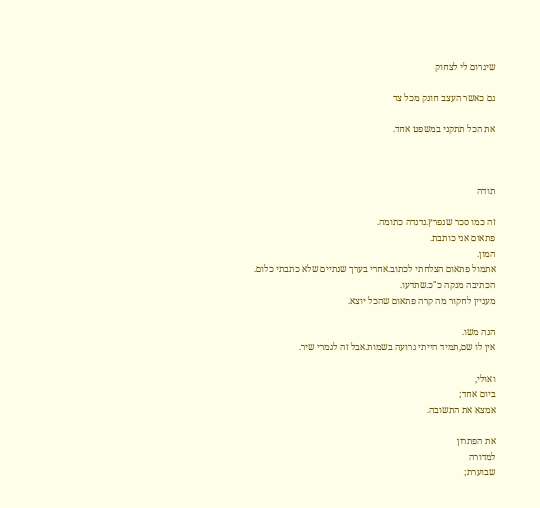שיגרום לי לצחוק

גם כאשר העצב חונק מכל צד

את הכל תתקני במשפט אחד.



תודה

זה כמו סכר שנפרץ.נדנדה כתומה.
פתאום אני כותבת.
המון.
אתמול פתאום הצלחתי לכתוב.אחרי בערך שנתיים שלא כתבתי כלום.
הכתיבה מנקה כ"כ.שתדעו.
מעניין לחקור מה קרה פתאום שהכל יוצא.

הנה משו.
אין לו שם,תמיד הייתי גרועה בשמות.אבל זה לגמרי שיר.

ואולי,
ביום אחד;
אמצא את התשובה.

את הפתרון
למדורה
שבוערת;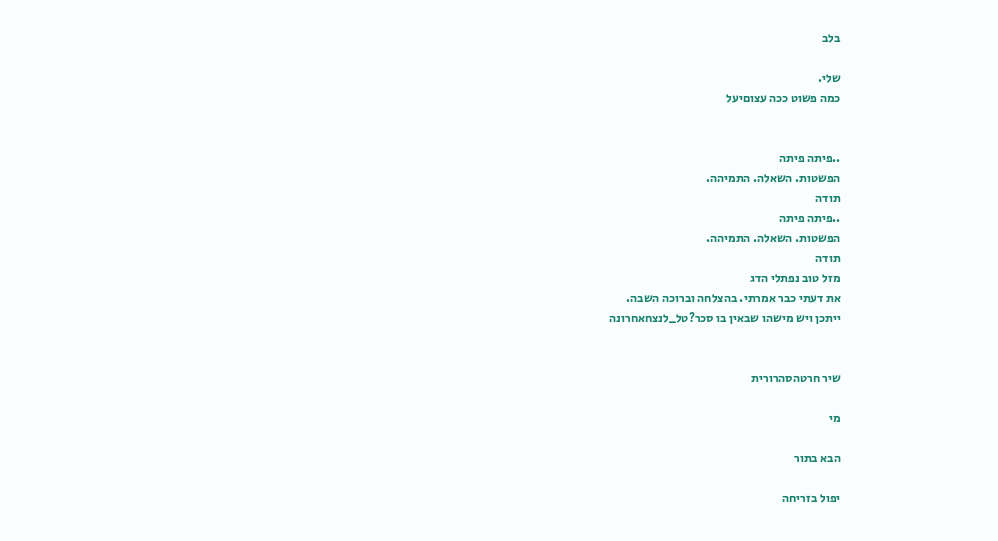בלב

שלי.
כמה פשוט ככה עצוםיעל


..פיתה פיתה
הפשטות. השאלה. התמיהה.
תודה
..פיתה פיתה
הפשטות. השאלה. התמיהה.
תודה
מזל טוב נפתלי הדג
את דעתי כבר אמרתי. בהצלחה וברוכה השבה.
ייתכן ויש מישהו שבאין בו סכר?טל_לנצחאחרונה


שיר חרטהסהרורית

מי

הבא בתור

יפול בזריחה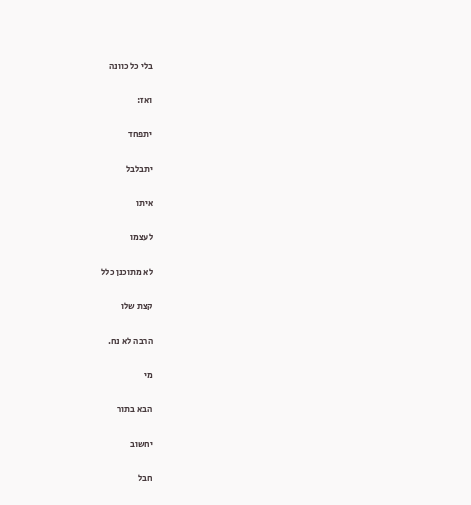בלי כל כוונה

ואז:

יתפחד

יתבלבל

איתו

לעצמו

לא מתוכנן כלל

קצת שלו

הרבה לא נח.

מי

הבא בתור

יחשוב

חבל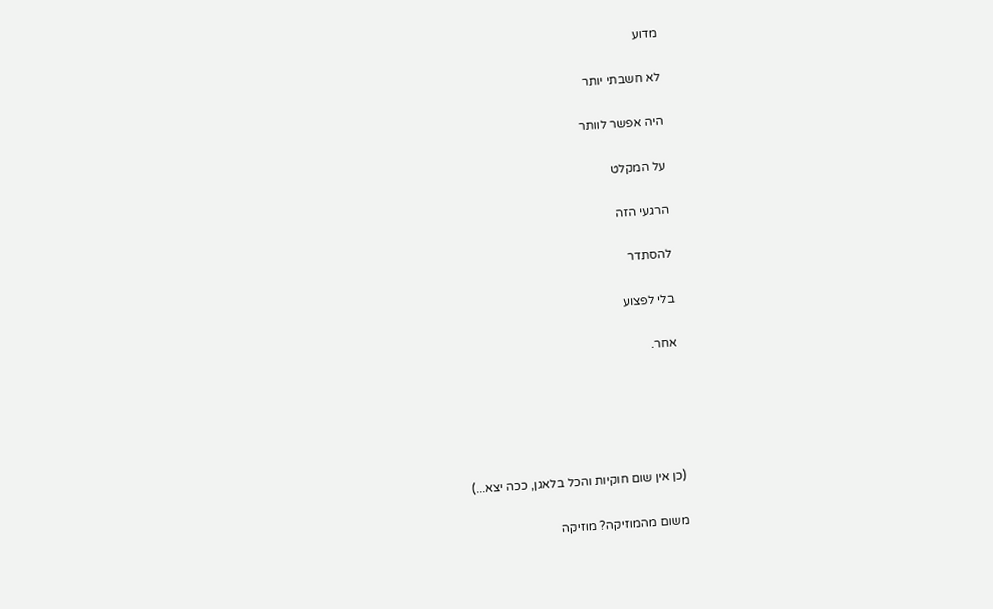מדוע

לא חשבתי יותר

היה אפשר לוותר

על המקלט

הרגעי הזה

להסתדר

בלי לפצוע

אחר.





(כן אין שום חוקיות והכל בלאגן, ככה יצא...)

משום מהמוזיקה? מוזיקה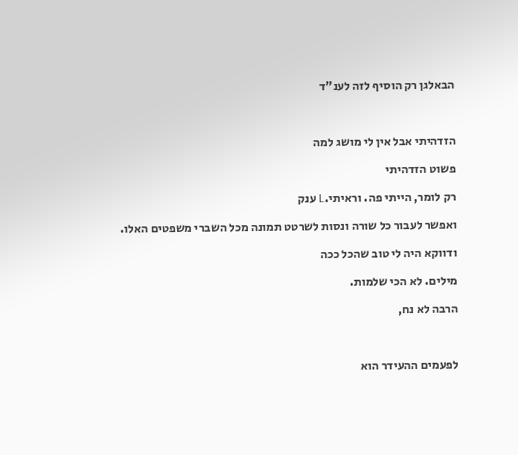הבאלגן רק הוסיף לזה לענ"ד



הזדהיתי אבל אין לי מושג למה

פשוט הזדהיתי

רק לומר, הייתי פה. וראיתי.L ענק

ואפשר לעבור כל שורה ונסות לשרטט תמונה מכל השברי משפטים האלו.

ודווקא היה לי טוב שהכל ככה

מילים. לא הכי שלמות.

הרבה לא נח,



לפעמים ההעידר הוא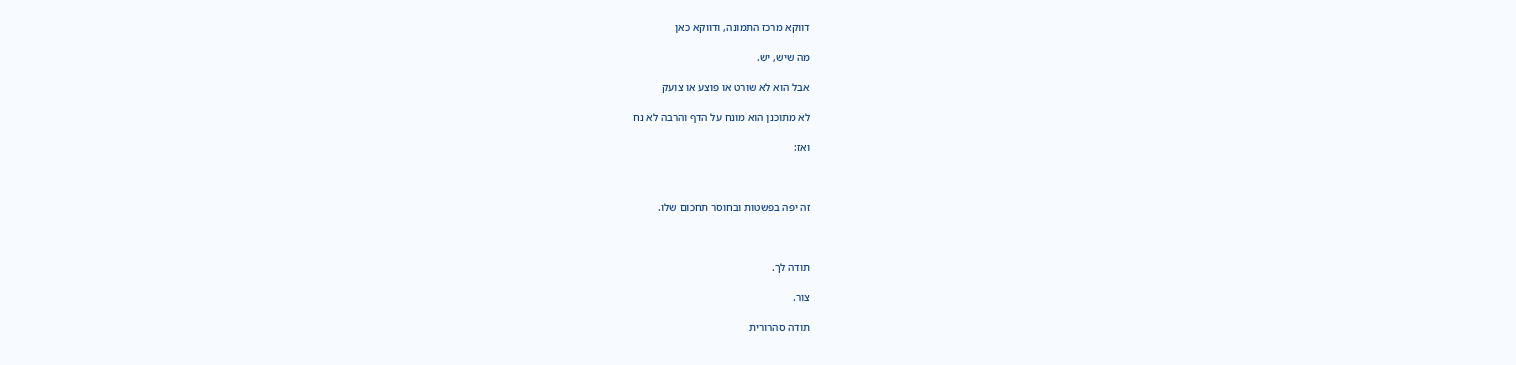דווקא מרכז התמונה, ודווקא כאן

מה שיש, יש.

אבל הוא לא שורט או פוצע או צועק

לא מתוכנן הוא מונח על הדף והרבה לא נח

ואז:



זה יפה בפשטות ובחוסר תחכום שלו.



תודה לך.

צור.

תודה סהרורית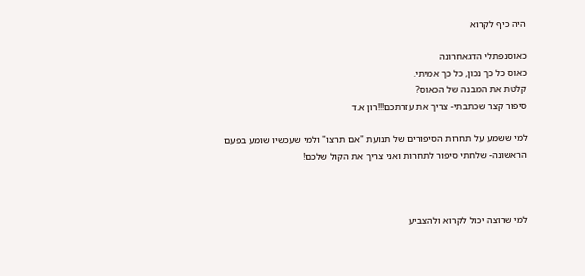היה כיף לקרוא

כאוסנפתלי הדגאחרונה
כאוס כל כך נכון, כל כך אמיתי.
קלטת את המבנה של הכאוס?
סיפור קצר שכתבתי- צריך את עזרתכם!!!רון א.ד

למי ששמע על תחרות הסיפורים של תנועת "אם תרצו" ולמי שעכשיו שומע בפעם הראשונה- שלחתי סיפור לתחרות ואני צריך את הקול שלכם!



למי שרוצה יכול לקרוא ולהצביע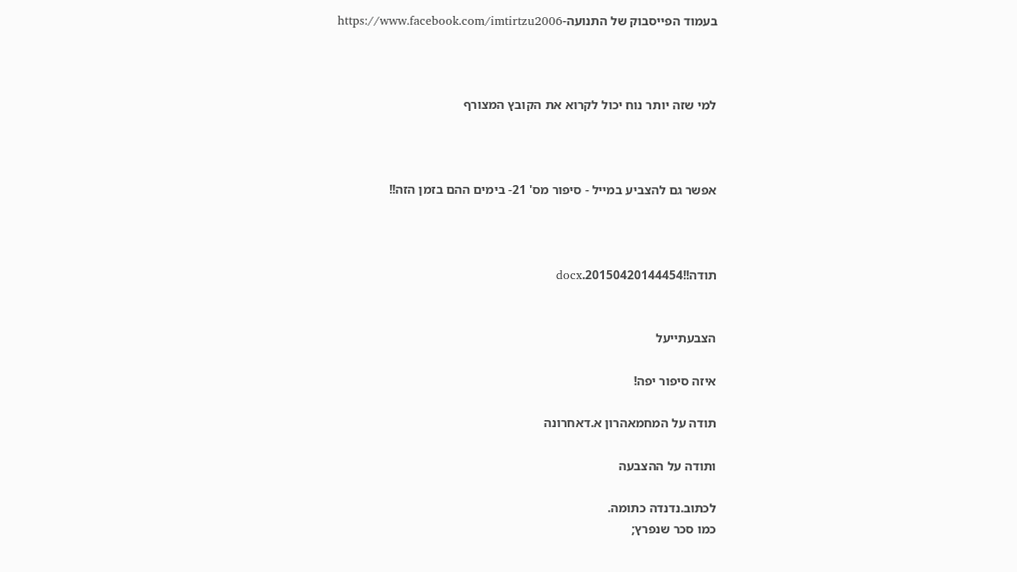בעמוד הפייסבוק של התנועה-https://www.facebook.com/imtirtzu2006



למי שזה יותר נוח יכול לקרוא את הקובץ המצורף



אפשר גם להצביע במייל - סיפור מס' 21- בימים ההם בזמן הזה!!



תודה!!20150420144454.docx


הצבעתייעל

איזה סיפור יפה!

תודה על המחמאהרון א.דאחרונה

ותודה על ההצבעה

לכתוב.נדנדה כתומה.
כמו סכר שנפרץ;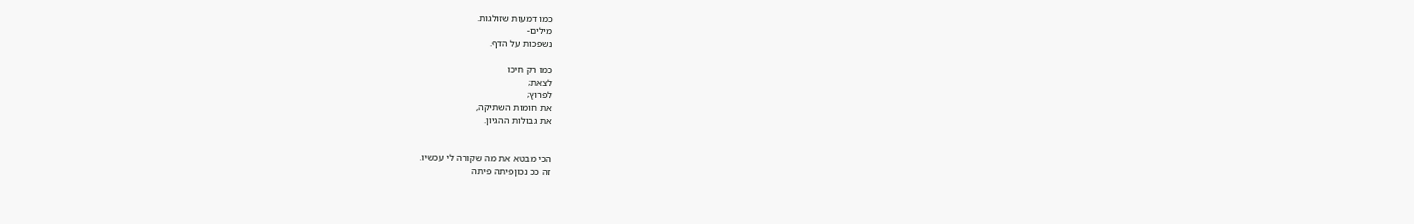כמו דמעות שזולגות.
מילים-
נשפכות על הדף.

כמו רק חיכו
לצאת;
לפרוץ;
את חומות השתיקה,
את גבולות ההגיון.


הכי מבטא את מה שקורה לי עכשיו.
זה ככ נכוןפיתה פיתה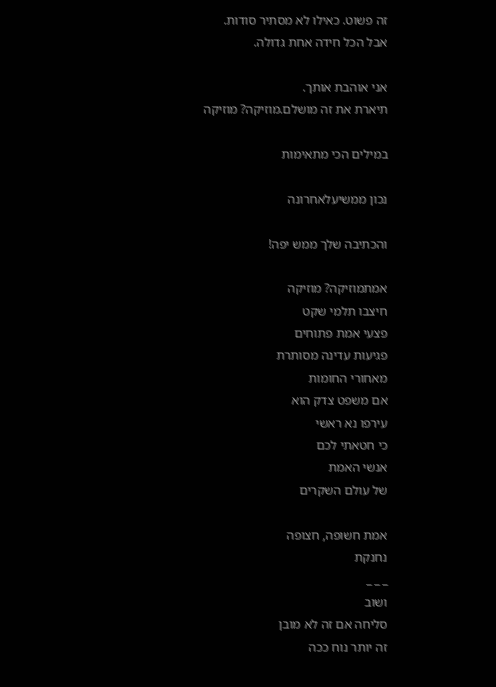זה פשוט. כאילו לא מסתיר סודות.
אבל הכל חידה אחת גדולה.

אני אוהבת אותך.
תיארת את זה מושלם.מוזיקה? מוזיקה

במילים הכי מתאימות

נכון ממשיעלאחרונה

והכתיבה שלך ממש יפה!

אמתמוזיקה? מוזיקה
חיצבו תלמי שקט
פצעי אמת פתוחים
פגיעות עדינה מסותרת
מאחורי החומות
אם משפט צדק הוא
עירפו נא ראשי
כי חטאתי לכם
אנשי האמת
של עולם השקרים

אמת חשופה, חצופה
נחנקת
_ _ _
ושוב
סליחה אם זה לא מובן
זה יותר נוח ככה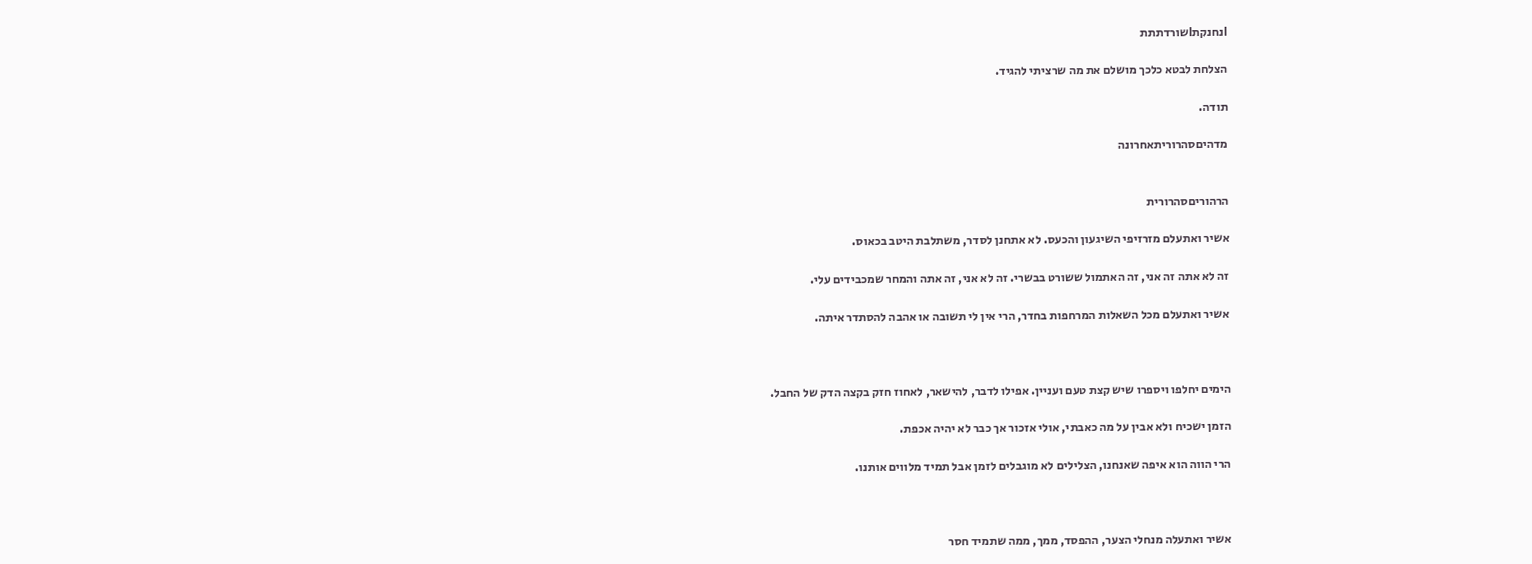IנחנקתIשורדתתת

הצלחת לבטא כלכך מושלם את מה שרציתי להגיד.

תודה.

מדהיםסהרוריתאחרונה


הרהוריםסהרורית

אשיר ואתעלם מזרזיפי השיגעון והכעס. לא אתחנן לסדר, משתלבת היטב בכאוס.

זה לא אתה זה אני, זה האתמול ששורט בבשרי. זה לא אני, זה אתה והמחר שמכבידים עלי.

אשיר ואתעלם מכל השאלות המרחפות בחדר, הרי אין לי תשובה או אהבה להסתדר איתה.



הימים יחלפו ויספרו שיש קצת טעם ועניין. אפילו לדבר, להישאר, לאחוז חזק בקצה הדק של החבל.

הזמן ישכיח ולא אבין על מה כאבתי, אולי אזכור אך כבר לא יהיה אכפת.

הרי הווה הוא איפה שאנחנו, הצלילים לא מוגבלים לזמן אבל תמיד מלווים אותנו.



אשיר ואתעלה מנחלי הצער, ההפסד, ממך, ממה שתמיד חסר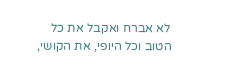לא אברח ואקבל את כל הטוב וכל היופי, את הקושי,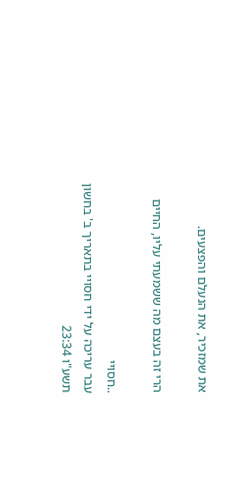את שמזכיר, את הנעלם והפצעים.

הרי זה בעצם מה ששמעתי עליו, החיים

..חסויי
עבר עריכה על ידי חסויי בתאריך ב' בחשון תשע"ו 23:34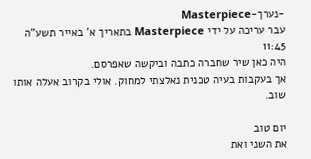-נערך-Masterpiece
עבר עריכה על ידי Masterpiece בתאריך א' באייר תשע"ה 11:45
היה כאן שיר שחברה כתבה וביקשה שאפרסם.
אך בעקבות בעיה טכנית נאלצתי למחוק. אולי בקרוב אעלה אותו שוב.

יום טוב
את השני ואת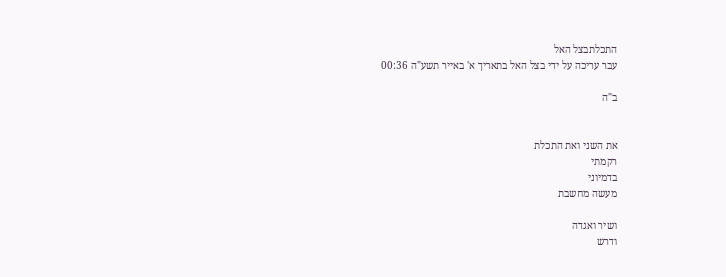התכלתבצל האל
עבר עריכה על ידי בצל האל בתאריך א' באייר תשע"ה 00:36

ב"ה


את השני ואת התכלת
רקמתי
בדמיוני
מעשה מחשבת

ושיר ואגדה
ודרש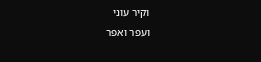וקיר עוני
ועפר ואפר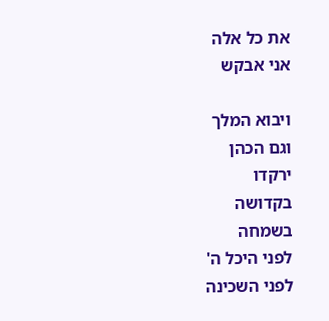את כל אלה
אני אבקש

ויבוא המלך
וגם הכהן
ירקדו
בקדושה
בשמחה
לפני היכל ה'
לפני השכינה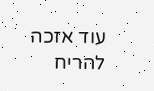עוד אזכה
להריח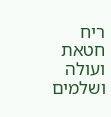ריח
חטאת
ועולה
ושלמים